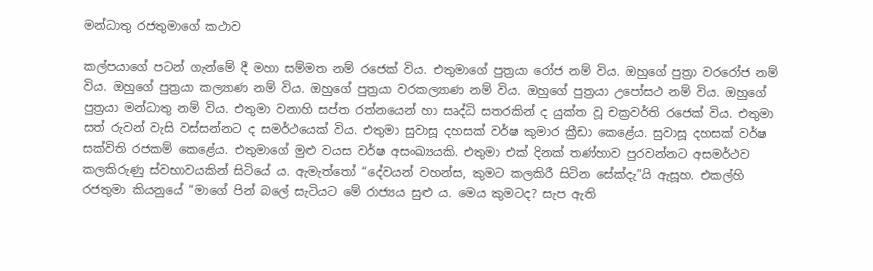මන්ධාතු රජතුමාගේ කථාව

කල්පයාගේ පටන් ගැන්මේ දී මහා සම්මත නම් රජෙක් විය. එතුමාගේ පුත්‍ර‍යා රෝජ නම් විය. ඔහුගේ පුත්‍ර‍ා වරරෝජ නම් විය. ඔහුගේ පුත්‍ර‍යා කල්‍යාණ නම් විය. ඔහුගේ පුත්‍ර‍යා වරකල්‍යාණ නම් විය. ඔහුගේ පුත්‍ර‍යා උපෝසථ නම් විය. ඔහුගේ පුත්‍ර‍යා මන්ධාතු නම් විය. එතුමා වනාහි සප්ත රත්නයෙන් හා සෘද්ධි සතරකින් ද යුක්ත වූ චක්‍ර‍වර්ති රජෙක් විය. එතුමා සත් රුවන් වැසි වස්සන්නට ද සමර්ථයෙක් විය. එතුමා සුවාසූ දහසක් වර්ෂ කුමාර ක්‍රීඩා කෙළේය. සුවාසූ දහසක් වර්ෂ සක්විති රජකම් කෙළේය. එතුමාගේ මුළු වයස වර්ෂ අසංඛ්‍යයකි. එතුමා එක් දිනක් තණ්හාව පුරවන්නට අසමර්ථව කලකිරුණු ස්වභාවයකින් සිටියේ ය. ඇමැත්තෝ “දේවයන් වහන්ස, කුමට කලකිරී සිටින සේක්දැ”යි ඇසූහ. එකල්හි රජතුමා කියනුයේ “මාගේ පින් බලේ සැටියට මේ රාජ්‍යය සුළු ය. මෙය කුමටද? සැප ඇති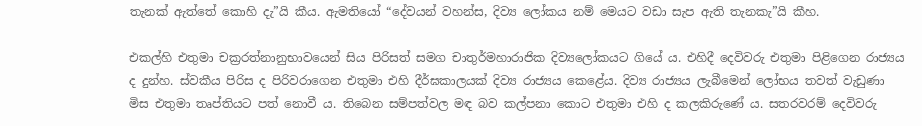තැනක් ඇත්තේ කොහි දැ”යි කීය. ඇමතියෝ “දේවයන් වහන්ස, දිව්‍ය ලෝකය නම් මෙයට වඩා සැප ඇති තැනකැ”යි කීහ.

එකල්හි එතුමා චක්‍ර‍රත්නානුභාවයෙන් සිය පිරිසත් සමග චාතුර්මහාරාජික දිව්‍යලෝකයට ගියේ ය. එහිදී දෙවිවරු එතුමා පිළිගෙන රාජ්‍යය ද දුන්හ. ස්වකීය පිරිස ද පිරිවරාගෙන එතුමා එහි දීර්ඝකාලයක් දිව්‍ය රාජ්‍යය කෙළේය. දිව්‍ය රාජ්‍යය ලැබීමෙන් ලෝභය තවත් වැඩුණා මිස එතුමා තෘප්තියට පත් නොවී ය. තිබෙන සම්පත්වල මඳ බව කල්පනා කොට එතුමා එහි ද කලකිරුණේ ය. සතරවරම් දෙවිවරු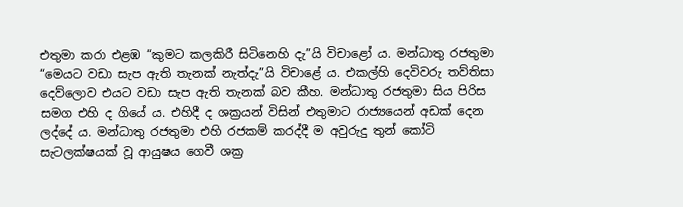එතුමා කරා එළඹ “කුමට කලකිරී සිටිනෙහි දැ”යි විචාළෝ ය. මන්ධාතු රජතුමා “මෙයට වඩා සැප ඇති තැනක් නැත්දැ”යි විචාළේ ය. එකල්හි දෙවිවරු තව්තිසා දෙව්ලොව එයට වඩා සැප ඇති තැනක් බව කීහ. මන්ධාතු රජතුමා සිය පිරිස සමග එහි ද ගියේ ය. එහිදී ද ශක්‍ර‍යන් විසින් එතුමාට රාජ්‍යයෙන් අඩක් දෙන ලද්දේ ය. මන්ධාතු රජතුමා එහි රජකම් කරද්දී ම අවුරුදු තුන් කෝටි සැටලක්ෂයක් වූ ආයුෂය ගෙවී ශක්‍ර‍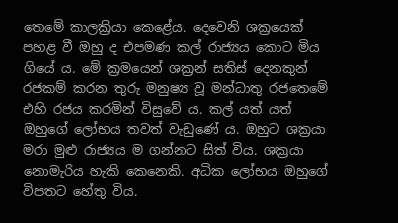තෙමේ කාලක්‍රියා කෙළේය. දෙවෙනි ශක්‍රයෙක් පහළ වී ඔහු ද එපමණ කල් රාජ්‍යය කොට මිය ගියේ ය. මේ ක්‍ර‍මයෙන් ශක්‍ර‍න් සතිස් දෙනකුන් රජකම් කරන තුරු මනුෂ්‍ය වූ මන්ධාතු රජතෙමේ එහි රජය කරමින් විසුවේ ය. කල් යත් යත් ඔහුගේ ලෝභය තවත් වැඩුණේ ය. ඔහුට ශක්‍ර‍යා මරා මුළු රාජ්‍යය ම ගන්නට සිත් විය. ශක්‍ර‍යා නොමැරිය හැකි කෙනෙකි. අධික ලෝභය ඔහුගේ විපතට හේතු විය.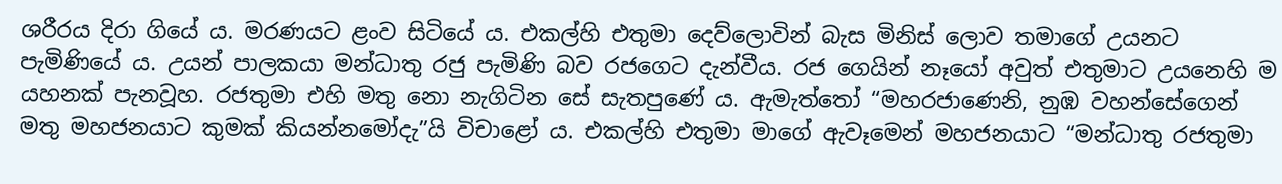ශරීරය දිරා ගියේ ය. මරණයට ළංව සිටියේ ය. එකල්හි එතුමා දෙව්ලොවින් බැස මිනිස් ලොව තමාගේ උයනට පැමිණියේ ය. උයන් පාලකයා මන්ධාතු රජු පැමිණි බව රජගෙට දැන්වීය. රජ ගෙයින් නෑයෝ අවුත් එතුමාට උයනෙහි ම යහනක් පැනවූහ. රජතුමා එහි මතු නො නැගිටින සේ සැතපුණේ ය. ඇමැත්තෝ “මහරජාණෙනි, නුඹ වහන්සේගෙන් මතු මහජනයාට කුමක් කියන්නමෝදැ”යි විචාළෝ ය. එකල්හි එතුමා මාගේ ඇවෑමෙන් මහජනයාට “මන්ධාතු රජතුමා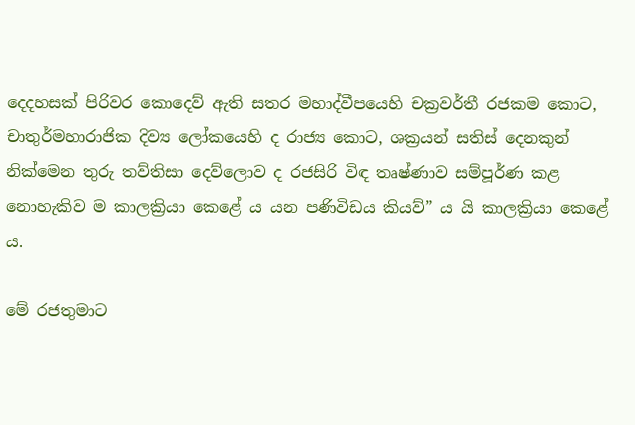දෙදහසක් පිරිවර කොදෙව් ඇති සතර මහාද්වීපයෙහි චක්‍ර‍වර්තී රජකම කොට, චාතුර්මහාරාජික දිව්‍ය ලෝකයෙහි ද රාජ්‍ය කොට, ශක්‍ර‍යන් සතිස් දෙනකුන් නික්මෙන තුරු තව්තිසා දෙව්ලොව ද රජසිරි විඳ තෘෂ්ණාව සම්පූර්ණ කළ නොහැකිව ම කාලක්‍රියා කෙළේ ය යන පණිවිඩය කියව්” ය යි කාලක්‍රියා කෙළේ ය.

මේ රජතුමාට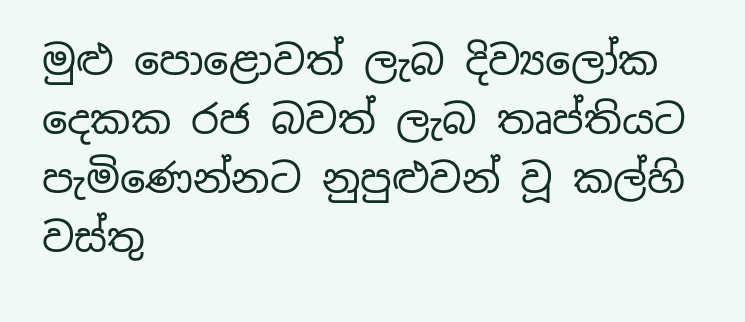මුළු පොළොවත් ලැබ දිව්‍යලෝක දෙකක රජ බවත් ලැබ තෘප්තියට පැමිණෙන්නට නුපුළුවන් වූ කල්හි වස්තු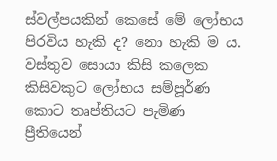ස්වල්පයකින් කෙසේ මේ ලෝභය පිරවිය හැකි ද? නො හැකි ම ය. වස්තුව සොයා කිසි කලෙක කිසිවකුට ලෝභය සම්පූර්ණ කොට තෘප්තියට පැමිණ ප්‍රීතියෙන්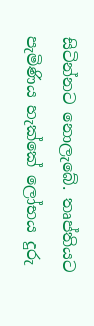සිටින්නට නොලැබේ. තෘප්තියට පැමිණිය හැක්කේ ලෝභය දුරු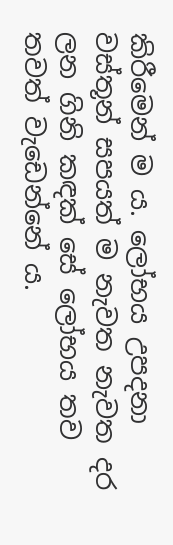කිරීමෙන් ම ය. ලෝභය උපදනා වස්තූන් සපයත් ම නැවත නැවත දර ලන ගිනි කඳක් සේ ලෝභය තව තවත් වැඩෙන්නේ ය.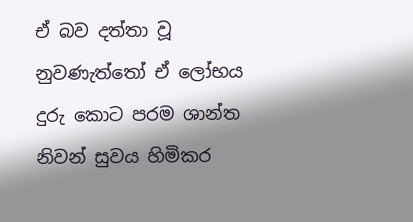ඒ බව දත්තා වූ නුවණැත්තෝ ඒ ලෝභය දුරු කොට පරම ශාන්ත නිවන් සුවය හිමිකර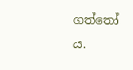ගත්තෝ ය.